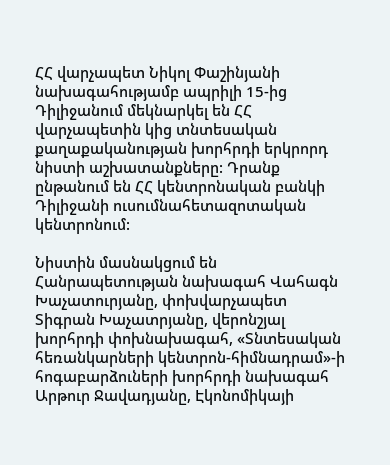ՀՀ վարչապետ Նիկոլ Փաշինյանի նախագահությամբ ապրիլի 15-ից Դիլիջանում մեկնարկել են ՀՀ վարչապետին կից տնտեսական քաղաքականության խորհրդի երկրորդ նիստի աշխատանքները: Դրանք  ընթանում են ՀՀ կենտրոնական բանկի Դիլիջանի ուսումնահետազոտական կենտրոնում:

Նիստին մասնակցում են Հանրապետության նախագահ Վահագն Խաչատուրյանը, փոխվարչապետ Տիգրան Խաչատրյանը, վերոնշյալ խորհրդի փոխնախագահ, «Տնտեսական հեռանկարների կենտրոն-հիմնադրամ»-ի հոգաբարձուների խորհրդի նախագահ Արթուր Ջավադյանը, Էկոնոմիկայի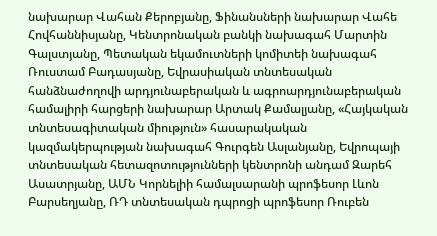նախարար Վահան Քերոբյանը, Ֆինանսների նախարար Վահե Հովհաննիսյանը, Կենտրոնական բանկի նախագահ Մարտին Գալստյանը, Պետական եկամուտների կոմիտեի նախագահ Ռուստամ Բադասյանը, Եվրասիական տնտեսական հանձնաժողովի արդյունաբերական և ագրոարդյունաբերական համալիրի հարցերի նախարար Արտակ Քամալյանը, «Հայկական տնտեսագիտական միություն» հասարակական կազմակերպության նախագահ Գուրգեն Ասլանյանը, Եվրոպայի տնտեսական հետազոտությունների կենտրոնի անդամ Զարեհ Ասատրյանը, ԱՄՆ Կորնելիի համալսարանի պրոֆեսոր Լևոն Բարսեղյանը, ՌԴ տնտեսական դպրոցի պրոֆեսոր Ռուբեն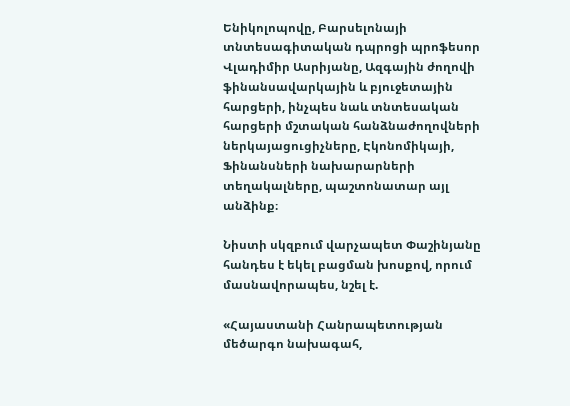Ենիկոլոպովը, Բարսելոնայի տնտեսագիտական դպրոցի պրոֆեսոր Վլադիմիր Ասրիյանը, Ազգային ժողովի ֆինանսավարկային և բյուջետային հարցերի, ինչպես նաև տնտեսական հարցերի մշտական հանձնաժողովների ներկայացուցիչները, Էկոնոմիկայի, Ֆինանսների նախարարների տեղակալները, պաշտոնատար այլ անձինք։

Նիստի սկզբում վարչապետ Փաշինյանը հանդես է եկել բացման խոսքով, որում մասնավորապես, նշել է.

«Հայաստանի Հանրապետության մեծարգո նախագահ,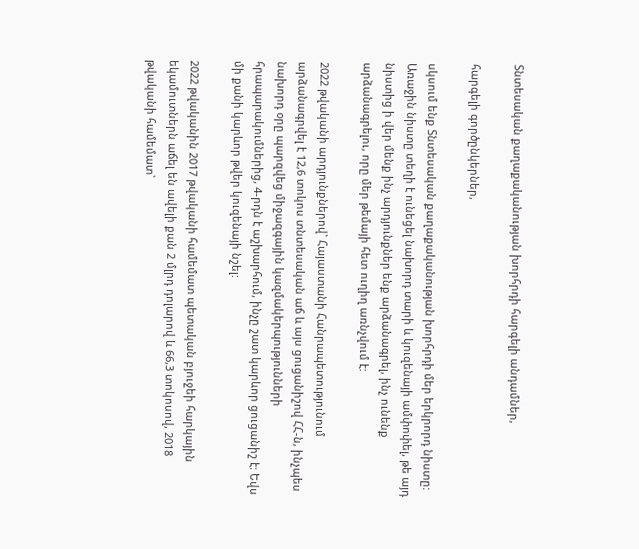Տնտեսական քաղաքականության խորհրդի հարգելի անդամներ,

հարգելի գործընկերներ,

սկսում ենք Տնտեսական քաղաքականության խորհրդի մեր երկրորդ նիստը: Առաջին նիստը տեղի է ունեցել նախորդ տարի և կուզենայի ամփոփել, թե այդ նիստից ի վեր մենք ինչ արդյունքներ ենք արձանագրել, ինչ ունենք արձանագրելու, որը մեր թեմայի հետ ուղիղ առնչվում է:

2022 թվականի արդյունքներով` Հայաստանի Հանրապետությունում արձանագրվել է 12,6 տոկոս տնտեսական աճ և այս ցուցանիշով ՀՀ-ն, ինչպես նախորդ օրը պարզվեց միջազգային կազմակերպությունների հրապարակումներից, 4-րդն է աշխարհում, ինչը շատ կարևոր ցուցանիշ է: Եվս մի քանի կարևոր թվեր կուզենայի նշել:

2022 թվականին 2017 թվականի համեմատ պետական բյուջեի հարկային եկամուտներն աճել են ավելի քան 2 մլրդ դոլարով և 66,3 տոկոսով, 2018 թվականի համեմատ`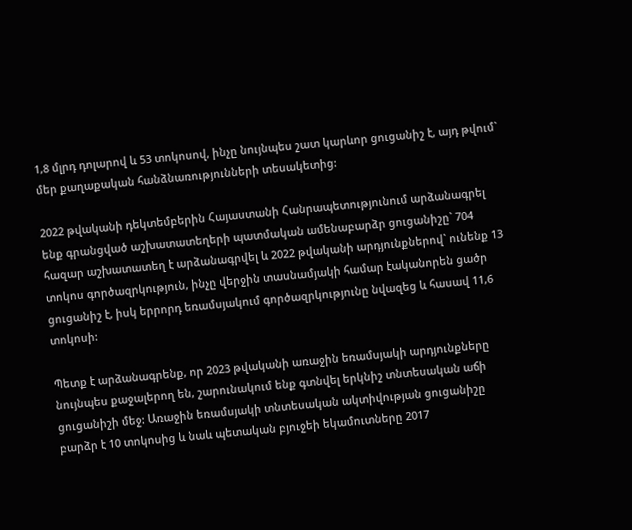1,8 մլրդ դոլարով և 53 տոկոսով, ինչը նույնպես շատ կարևոր ցուցանիշ է, այդ թվում` մեր քաղաքական հանձնառությունների տեսակետից:

2022 թվականի դեկտեմբերին Հայաստանի Հանրապետությունում արձանագրել ենք գրանցված աշխատատեղերի պատմական ամենաբարձր ցուցանիշը` 704 հազար աշխատատեղ է արձանագրվել և 2022 թվականի արդյունքներով` ունենք 13 տոկոս գործազրկություն, ինչը վերջին տասնամյակի համար էականորեն ցածր ցուցանիշ է, իսկ երրորդ եռամսյակում գործազրկությունը նվազեց և հասավ 11,6 տոկոսի:

Պետք է արձանագրենք, որ 2023 թվականի առաջին եռամսյակի արդյունքները նույնպես քաջալերող են, շարունակում ենք գտնվել երկնիշ տնտեսական աճի ցուցանիշի մեջ: Առաջին եռամսյակի տնտեսական ակտիվության ցուցանիշը բարձր է 10 տոկոսից և նաև պետական բյուջեի եկամուտները 2017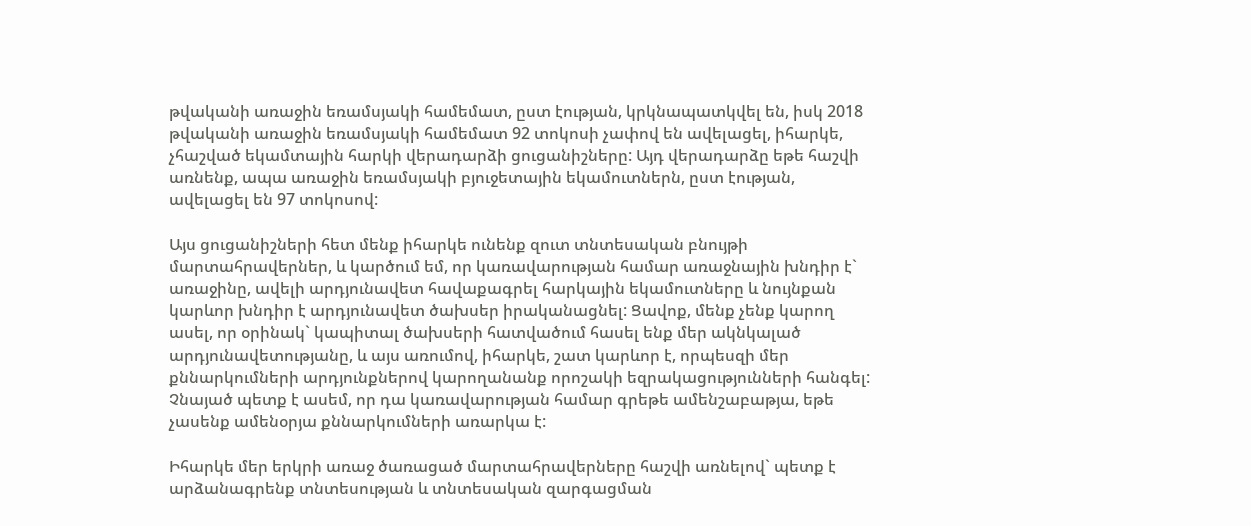թվականի առաջին եռամսյակի համեմատ, ըստ էության, կրկնապատկվել են, իսկ 2018 թվականի առաջին եռամսյակի համեմատ 92 տոկոսի չափով են ավելացել, իհարկե, չհաշված եկամտային հարկի վերադարձի ցուցանիշները: Այդ վերադարձը եթե հաշվի առնենք, ապա առաջին եռամսյակի բյուջետային եկամուտներն, ըստ էության, ավելացել են 97 տոկոսով:

Այս ցուցանիշների հետ մենք իհարկե ունենք զուտ տնտեսական բնույթի մարտահրավերներ, և կարծում եմ, որ կառավարության համար առաջնային խնդիր է` առաջինը, ավելի արդյունավետ հավաքագրել հարկային եկամուտները և նույնքան կարևոր խնդիր է արդյունավետ ծախսեր իրականացնել: Ցավոք, մենք չենք կարող ասել, որ օրինակ` կապիտալ ծախսերի հատվածում հասել ենք մեր ակնկալած արդյունավետությանը, և այս առումով, իհարկե, շատ կարևոր է, որպեսզի մեր քննարկումների արդյունքներով կարողանանք որոշակի եզրակացությունների հանգել: Չնայած պետք է ասեմ, որ դա կառավարության համար գրեթե ամենշաբաթյա, եթե չասենք ամենօրյա քննարկումների առարկա է:

Իհարկե մեր երկրի առաջ ծառացած մարտահրավերները հաշվի առնելով` պետք է արձանագրենք տնտեսության և տնտեսական զարգացման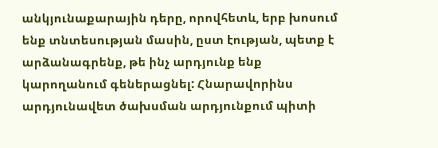անկյունաքարային դերը, որովհետև, երբ խոսում ենք տնտեսության մասին, ըստ էության, պետք է արձանագրենք, թե ինչ արդյունք ենք կարողանում գեներացնել: Հնարավորինս արդյունավետ ծախսման արդյունքում պիտի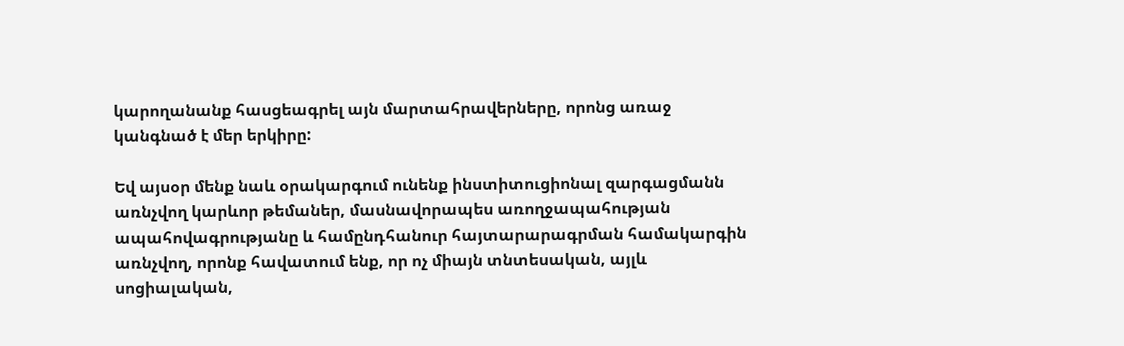կարողանանք հասցեագրել այն մարտահրավերները, որոնց առաջ կանգնած է մեր երկիրը:

Եվ այսօր մենք նաև օրակարգում ունենք ինստիտուցիոնալ զարգացմանն առնչվող կարևոր թեմաներ, մասնավորապես առողջապահության ապահովագրությանը և համընդհանուր հայտարարագրման համակարգին առնչվող, որոնք հավատում ենք, որ ոչ միայն տնտեսական, այլև սոցիալական,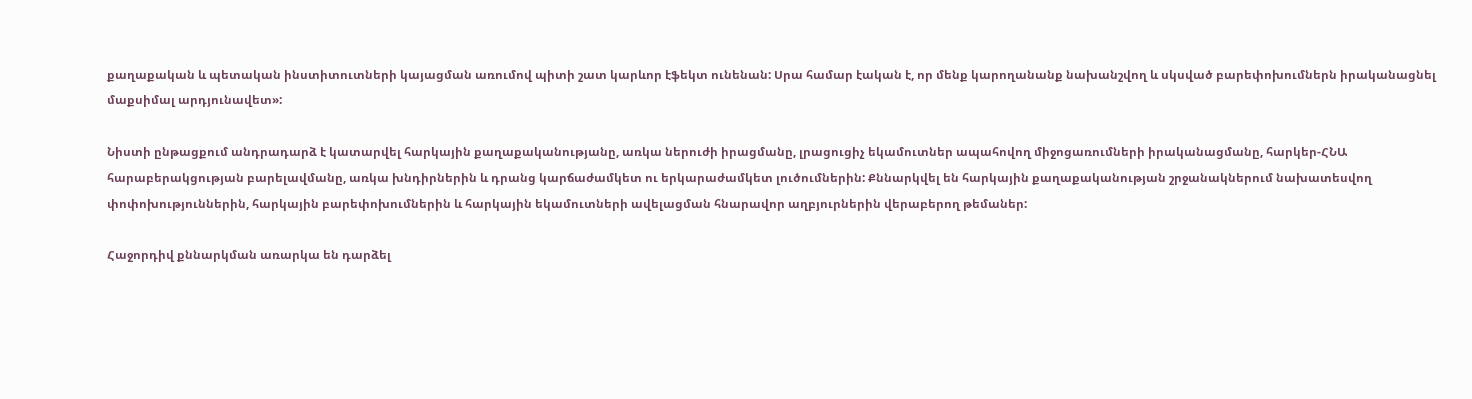քաղաքական և պետական ինստիտուտների կայացման առումով պիտի շատ կարևոր էֆեկտ ունենան: Սրա համար էական է, որ մենք կարողանանք նախանշվող և սկսված բարեփոխումներն իրականացնել մաքսիմալ արդյունավետ»:

Նիստի ընթացքում անդրադարձ է կատարվել հարկային քաղաքականությանը, առկա ներուժի իրացմանը, լրացուցիչ եկամուտներ ապահովող միջոցառումների իրականացմանը, հարկեր-ՀՆԱ հարաբերակցության բարելավմանը, առկա խնդիրներին և դրանց կարճաժամկետ ու երկարաժամկետ լուծումներին: Քննարկվել են հարկային քաղաքականության շրջանակներում նախատեսվող փոփոխություններին, հարկային բարեփոխումներին և հարկային եկամուտների ավելացման հնարավոր աղբյուրներին վերաբերող թեմաներ:

Հաջորդիվ քննարկման առարկա են դարձել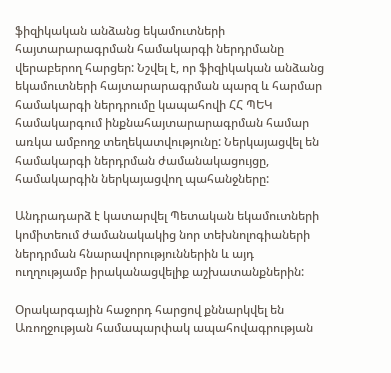ֆիզիկական անձանց եկամուտների հայտարարագրման համակարգի ներդրմանը վերաբերող հարցեր: Նշվել է, որ ֆիզիկական անձանց եկամուտների հայտարարագրման պարզ և հարմար համակարգի ներդրումը կապահովի ՀՀ ՊԵԿ համակարգում ինքնահայտարարագրման համար առկա ամբողջ տեղեկատվությունը: Ներկայացվել են համակարգի ներդրման ժամանակացույցը, համակարգին ներկայացվող պահանջները:

Անդրադարձ է կատարվել Պետական եկամուտների կոմիտեում ժամանակակից նոր տեխնոլոգիաների ներդրման հնարավորություններին և այդ ուղղությամբ իրականացվելիք աշխատանքներին:

Օրակարգային հաջորդ հարցով քննարկվել են Առողջության համապարփակ ապահովագրության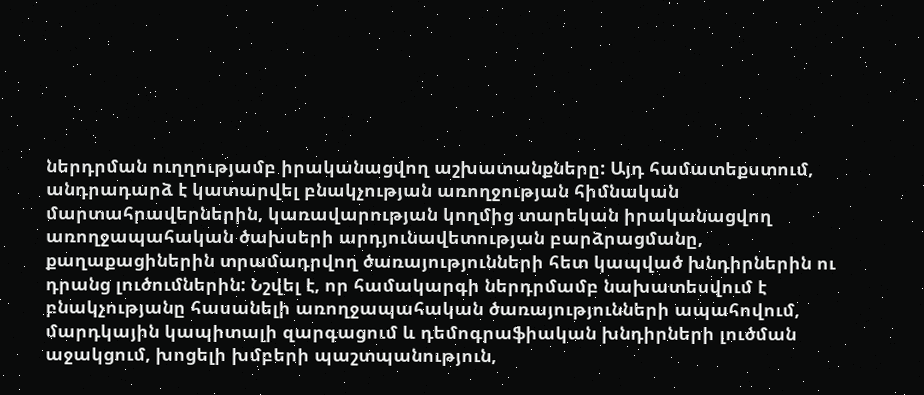ներդրման ուղղությամբ իրականացվող աշխատանքները: Այդ համատեքստում, անդրադարձ է կատարվել բնակչության առողջության հիմնական մարտահրավերներին, կառավարության կողմից տարեկան իրականացվող առողջապահական ծախսերի արդյունավետության բարձրացմանը, քաղաքացիներին տրամադրվող ծառայությունների հետ կապված խնդիրներին ու դրանց լուծումներին: Նշվել է, որ համակարգի ներդրմամբ նախատեսվում է բնակչությանը հասանելի առողջապահական ծառայությունների ապահովում, մարդկային կապիտալի զարգացում և դեմոգրաֆիական խնդիրների լուծման աջակցում, խոցելի խմբերի պաշտպանություն,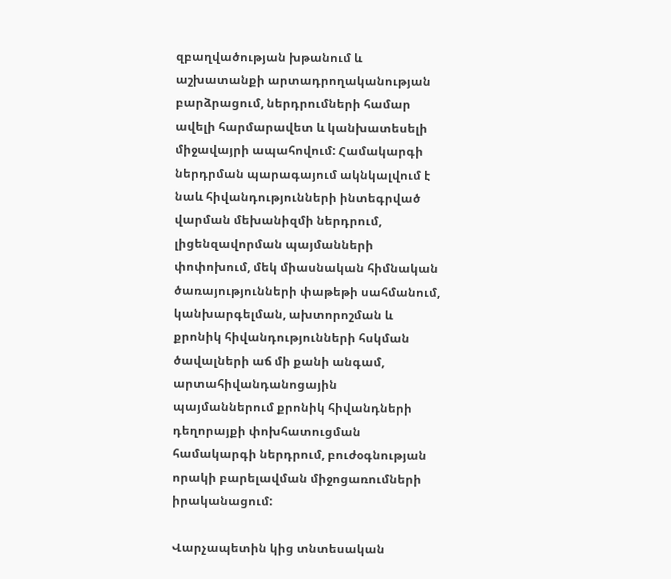զբաղվածության խթանում և աշխատանքի արտադրողականության բարձրացում, ներդրումների համար ավելի հարմարավետ և կանխատեսելի միջավայրի ապահովում: Համակարգի ներդրման պարագայում ակնկալվում է նաև հիվանդությունների ինտեգրված վարման մեխանիզմի ներդրում, լիցենզավորման պայմանների փոփոխում, մեկ միասնական հիմնական ծառայությունների փաթեթի սահմանում, կանխարգելման, ախտորոշման և քրոնիկ հիվանդությունների հսկման ծավալների աճ մի քանի անգամ, արտահիվանդանոցային պայմաններում քրոնիկ հիվանդների դեղորայքի փոխհատուցման համակարգի ներդրում, բուժօգնության որակի բարելավման միջոցառումների իրականացում:

Վարչապետին կից տնտեսական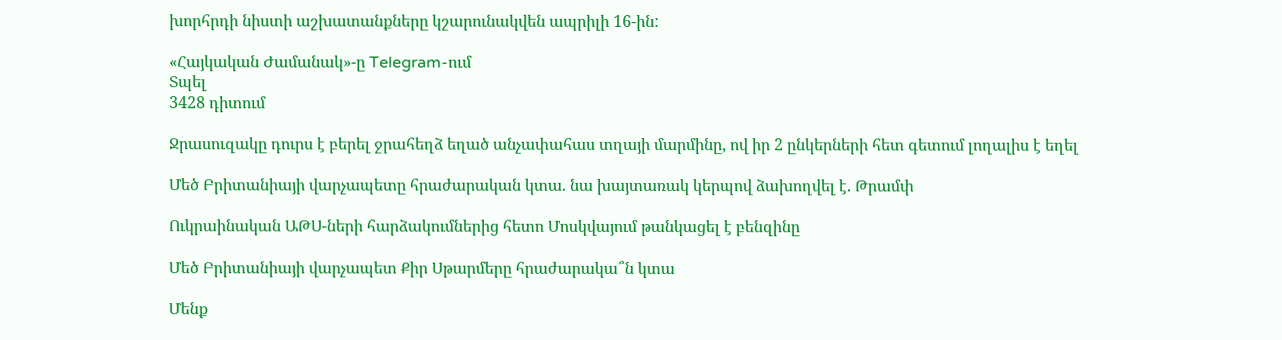խորհրդի նիստի աշխատանքները կշարունակվեն ապրիլի 16-ին:

«Հայկական Ժամանակ»-ը Telegram-ում
Տպել
3428 դիտում

Ջրասուզակը դուրս է բերել ջրահեղձ եղած անչափահաս տղայի մարմինը, ով իր 2 ընկերների հետ գետում լողալիս է եղել

Մեծ Բրիտանիայի վարչապետը հրաժարական կտա. նա խայտառակ կերպով ձախողվել է. Թրամփ

Ուկրաինական ԱԹՍ-ների հարձակումներից հետո Մոսկվայում թանկացել է բենզինը

Մեծ Բրիտանիայի վարչապետ Քիր Սթարմերը հրաժարակա՞ն կտա

Մենք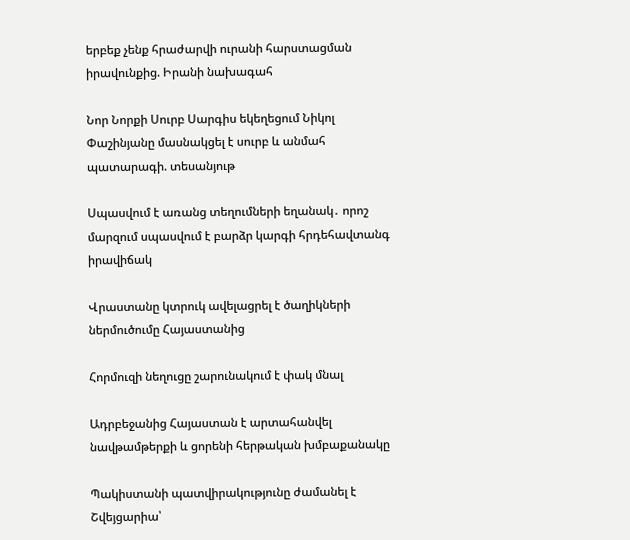երբեք չենք հրաժարվի ուրանի հարստացման իրավունքից. Իրանի նախագահ

Նոր Նորքի Սուրբ Սարգիս եկեղեցում Նիկոլ Փաշինյանը մասնակցել է սուրբ և անմահ պատարագի. տեսանյութ

Սպասվում է առանց տեղումների եղանակ․ որոշ մարզում սպասվում է բարձր կարգի հրդեհավտանգ իրավիճակ

Վրաստանը կտրուկ ավելացրել է ծաղիկների ներմուծումը Հայաստանից

Հորմուզի նեղուցը շարունակում է փակ մնալ

Ադրբեջանից Հայաստան է արտահանվել նավթամթերքի և ցորենի հերթական խմբաքանակը

Պակիստանի պատվիրակությունը ժամանել է Շվեյցարիա՝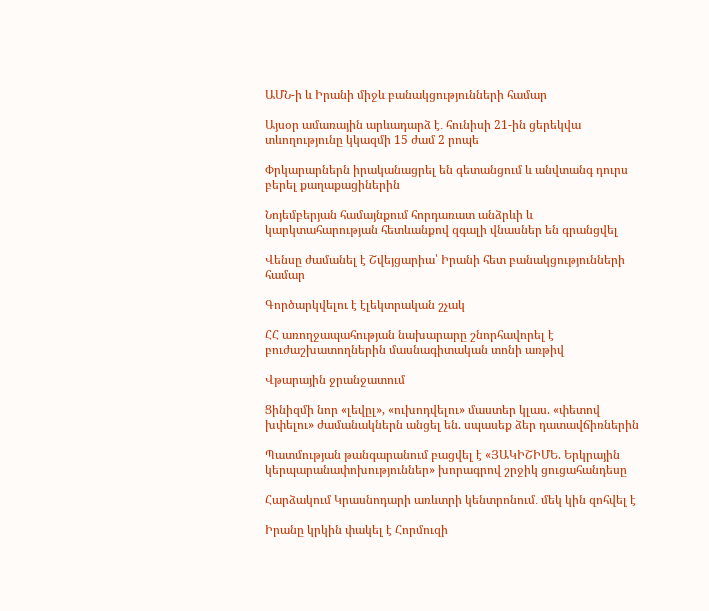ԱՄՆ-ի և Իրանի միջև բանակցությունների համար

Այսօր ամառային արևադարձ է․ հունիսի 21-ին ցերեկվա տևողությունը կկազմի 15 ժամ 2 րոպե

Փրկարարներն իրականացրել են գետանցում և անվտանգ դուրս բերել քաղաքացիներին

Նոյեմբերյան համայնքում հորդառատ անձրևի և կարկտահարության հետևանքով զգալի վնասներ են գրանցվել

Վենսը ժամանել է Շվեյցարիա՝ Իրանի հետ բանակցությունների համար

Գործարկվելու է էլեկտրական շչակ

ՀՀ առողջապահության նախարարը շնորհավորել է բուժաշխատողներին մասնագիտական տոնի առթիվ

Վթարային ջրանջատում

Ցինիզմի նոր «լեվըլ», «ուխոդվելու» մաստեր կլաս. «փետով խփելու» ժամանակներն անցել են. սպասեք ձեր դատավճիռներին

Պատմության թանգարանում բացվել է «ՅԱԿԻՇԻՄԵ. Երկրային կերպարանափոխություններ» խորագրով շրջիկ ցուցահանդեսը

Հարձակում Կրասնոդարի առևտրի կենտրոնում․ մեկ կին զոհվել է

Իրանը կրկին փակել է Հորմուզի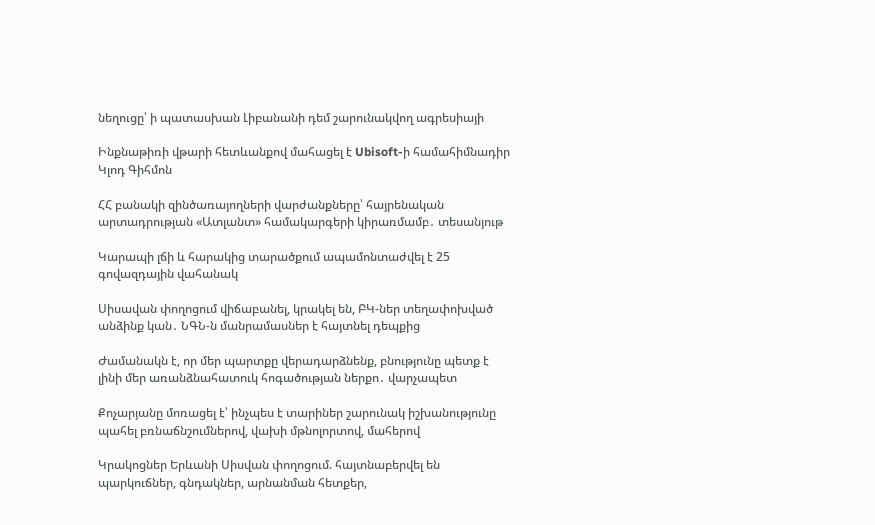նեղուցը՝ ի պատասխան Լիբանանի դեմ շարունակվող ագրեսիայի

Ինքնաթիռի վթարի հետևանքով մահացել է Ubisoft-ի համահիմնադիր Կլոդ Գիհմոն

ՀՀ բանակի զինծառայողների վարժանքները՝ հայրենական արտադրության «Ատլանտ» համակարգերի կիրառմամբ․ տեսանյութ

Կարապի լճի և հարակից տարածքում ապամոնտաժվել է 25 գովազդային վահանակ

Սիսավան փողոցում վիճաբանել, կրակել են, ԲԿ-ներ տեղափոխված անձինք կան․ ՆԳՆ-ն մանրամասներ է հայտնել դեպքից

Ժամանակն է, որ մեր պարտքը վերադարձնենք, բնությունը պետք է լինի մեր առանձնահատուկ հոգածության ներքո․ վարչապետ

Քոչարյանը մոռացել է՝ ինչպես է տարիներ շարունակ իշխանությունը պահել բռնաճնշումներով, վախի մթնոլորտով, մահերով

Կրակոցներ Երևանի Սիսվան փողոցում. հայտնաբերվել են պարկուճներ, գնդակներ, արնանման հետքեր,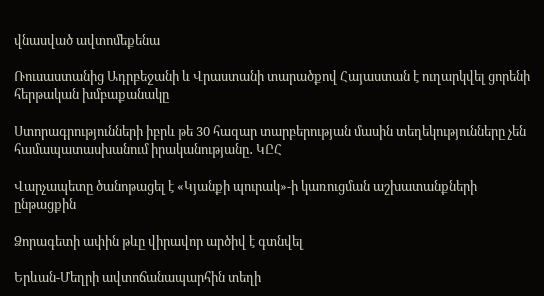վնասված ավտոմեքենա

Ռուսաստանից Ադրբեջանի և Վրաստանի տարածքով Հայաստան է ուղարկվել ցորենի հերթական խմբաքանակը

Ստորագրությունների իբրև թե 30 հազար տարբերության մասին տեղեկությունները չեն համապատասխանում իրականությանը․ ԿԸՀ

Վարչապետը ծանոթացել է «Կյանքի պուրակ»-ի կառուցման աշխատանքների ընթացքին

Ձորագետի ափին թևը վիրավոր արծիվ է գտնվել

Երևան-Մեղրի ավտոճանապարհին տեղի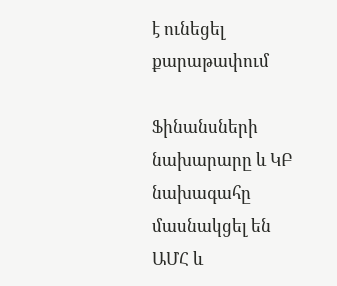է ունեցել քարաթափում

Ֆինանսների նախարարը և ԿԲ նախագահը մասնակցել են ԱՄՀ և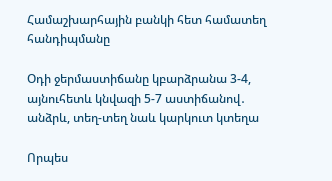Համաշխարհային բանկի հետ համատեղ հանդիպմանը

Օդի ջերմաստիճանը կբարձրանա 3-4, այնուհետև կնվազի 5-7 աստիճանով․ անձրև, տեղ-տեղ նաև կարկուտ կտեղա

Որպես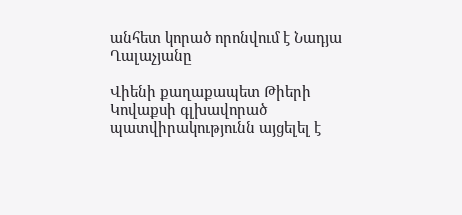անհետ կորած որոնվում է Նադյա Ղալաչյանը

Վիենի քաղաքապետ Թիերի Կովաքսի գլխավորած պատվիրակությունն այցելել է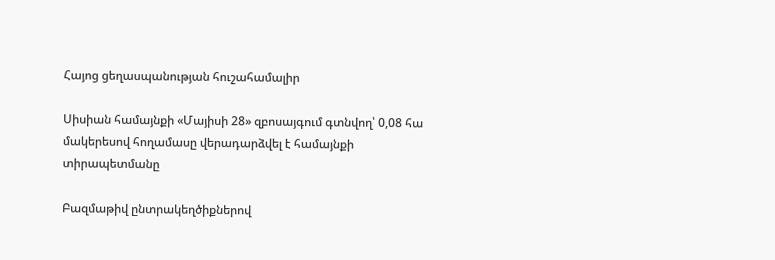Հայոց ցեղասպանության հուշահամալիր

Սիսիան համայնքի «Մայիսի 28» զբոսայգում գտնվող՝ 0,08 հա մակերեսով հողամասը վերադարձվել է համայնքի տիրապետմանը

Բազմաթիվ ընտրակեղծիքներով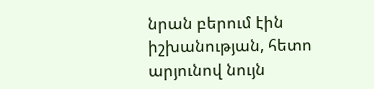նրան բերում էին իշխանության, հետո արյունով նույն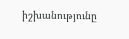իշխանությունը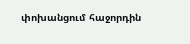փոխանցում հաջորդին